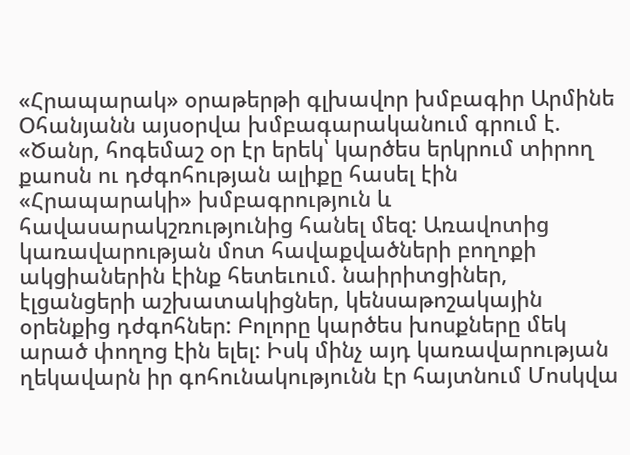«Հրապարակ» օրաթերթի գլխավոր խմբագիր Արմինե Օհանյանն այսօրվա խմբագարականում գրում է.
«Ծանր, հոգեմաշ օր էր երեկ՝ կարծես երկրում տիրող քաոսն ու դժգոհության ալիքը հասել էին «Հրապարակի» խմբագրություն և հավասարակշռությունից հանել մեզ: Առավոտից կառավարության մոտ հավաքվածների բողոքի ակցիաներին էինք հետեւում. նաիրիտցիներ, էլցանցերի աշխատակիցներ, կենսաթոշակային օրենքից դժգոհներ: Բոլորը կարծես խոսքները մեկ արած փողոց էին ելել: Իսկ մինչ այդ կառավարության ղեկավարն իր գոհունակությունն էր հայտնում Մոսկվա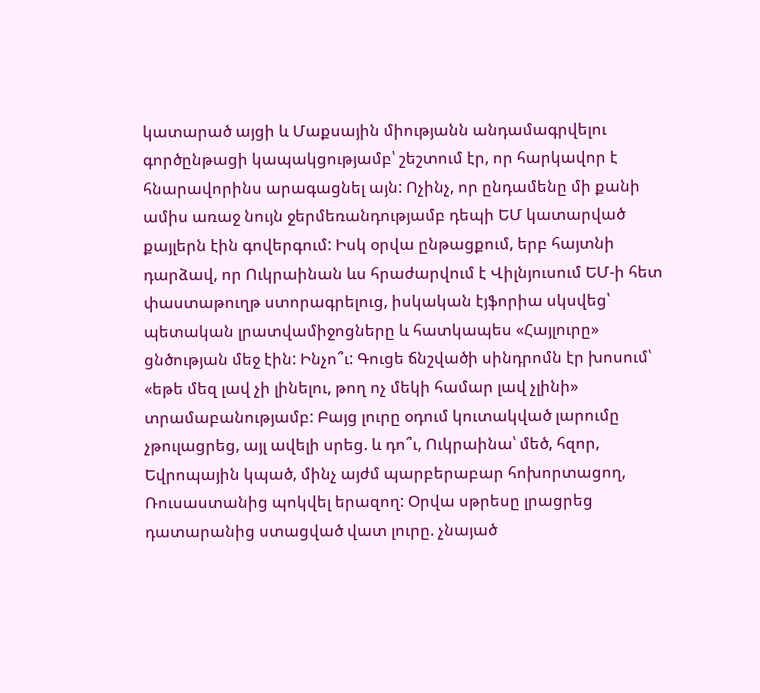կատարած այցի և Մաքսային միությանն անդամագրվելու գործընթացի կապակցությամբ՝ շեշտում էր, որ հարկավոր է հնարավորինս արագացնել այն: Ոչինչ, որ ընդամենը մի քանի ամիս առաջ նույն ջերմեռանդությամբ դեպի ԵՄ կատարված քայլերն էին գովերգում: Իսկ օրվա ընթացքում, երբ հայտնի դարձավ, որ Ուկրաինան ևս հրաժարվում է Վիլնյուսում ԵՄ-ի հետ փաստաթուղթ ստորագրելուց, իսկական էյֆորիա սկսվեց՝ պետական լրատվամիջոցները և հատկապես «Հայլուրը» ցնծության մեջ էին: Ինչո՞ւ: Գուցե ճնշվածի սինդրոմն էր խոսում՝ «եթե մեզ լավ չի լինելու, թող ոչ մեկի համար լավ չլինի» տրամաբանությամբ: Բայց լուրը օդում կուտակված լարումը չթուլացրեց, այլ ավելի սրեց. և դո՞ւ, Ուկրաինա՝ մեծ, հզոր, Եվրոպային կպած, մինչ այժմ պարբերաբար հոխորտացող, Ռուսաստանից պոկվել երազող: Օրվա սթրեսը լրացրեց դատարանից ստացված վատ լուրը. չնայած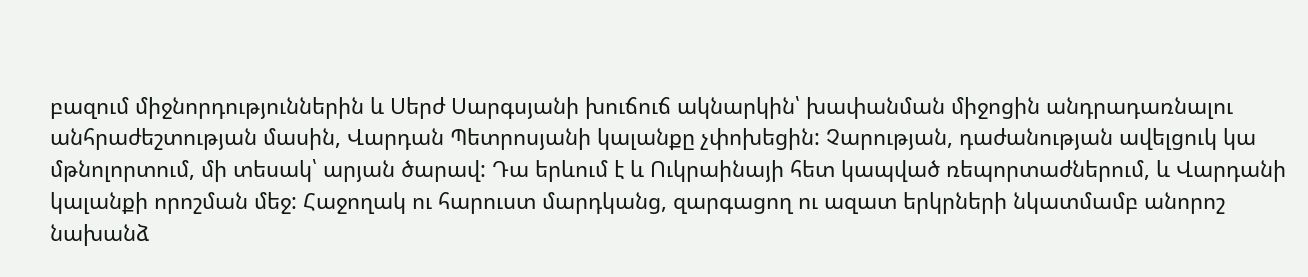բազում միջնորդություններին և Սերժ Սարգսյանի խուճուճ ակնարկին՝ խափանման միջոցին անդրադառնալու անհրաժեշտության մասին, Վարդան Պետրոսյանի կալանքը չփոխեցին: Չարության, դաժանության ավելցուկ կա մթնոլորտում, մի տեսակ՝ արյան ծարավ: Դա երևում է և Ուկրաինայի հետ կապված ռեպորտաժներում, և Վարդանի կալանքի որոշման մեջ: Հաջողակ ու հարուստ մարդկանց, զարգացող ու ազատ երկրների նկատմամբ անորոշ նախանձ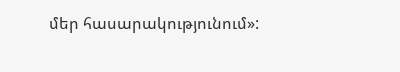մեր հասարակությունում»: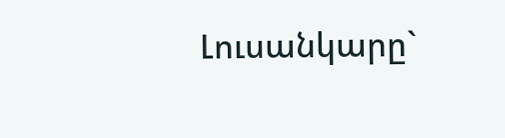Լուսանկարը`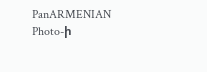PanARMENIAN Photo-ի